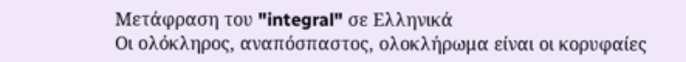Μετάφραση του "integral" σε Ελληνικά
Οι ολόκληρος, αναπόσπαστος, ολοκλήρωμα είναι οι κορυφαίες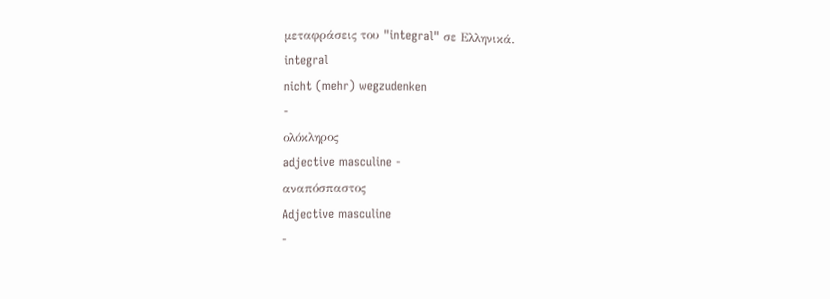μεταφράσεις του "integral" σε Ελληνικά.
integral
nicht (mehr) wegzudenken
-
ολόκληρος
adjective masculine -
αναπόσπαστος
Adjective masculine
-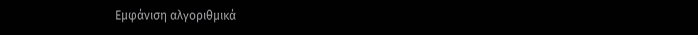Εμφάνιση αλγοριθμικά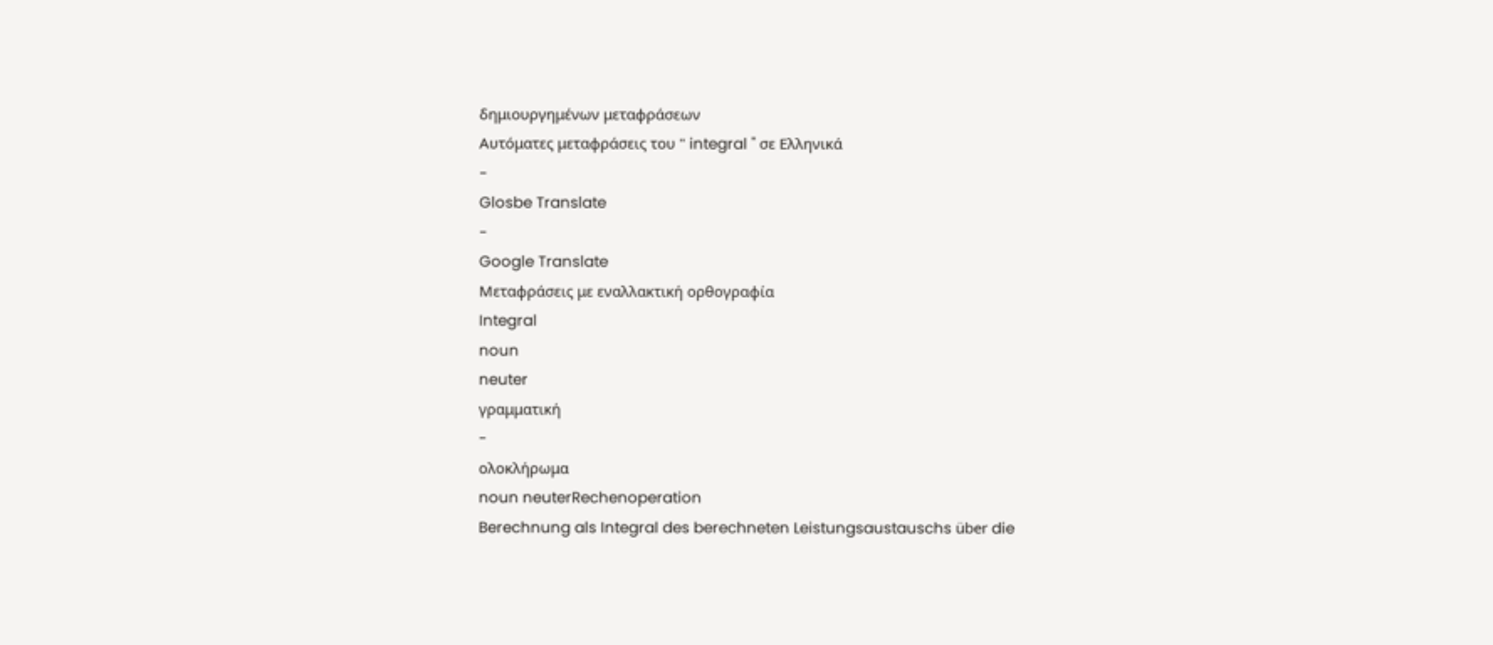δημιουργημένων μεταφράσεων
Αυτόματες μεταφράσεις του " integral " σε Ελληνικά
-
Glosbe Translate
-
Google Translate
Μεταφράσεις με εναλλακτική ορθογραφία
Integral
noun
neuter
γραμματική
-
ολοκλήρωμα
noun neuterRechenoperation
Berechnung als Integral des berechneten Leistungsaustauschs über die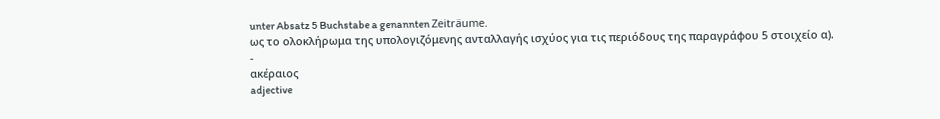unter Absatz 5 Buchstabe a genannten Zeiträume.
ως το ολοκλήρωμα της υπολογιζόμενης ανταλλαγής ισχύος για τις περιόδους της παραγράφου 5 στοιχείο α).
-
ακέραιος
adjective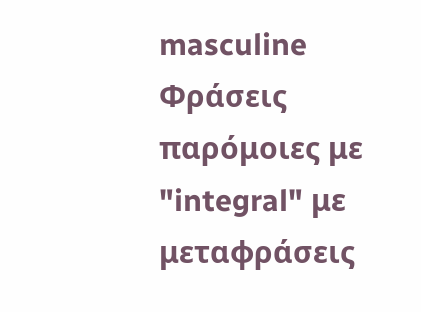masculine
Φράσεις παρόμοιες με "integral" με μεταφράσεις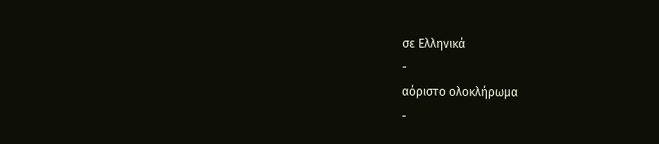σε Ελληνικά
-
αόριστο ολοκλήρωμα
-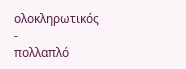ολοκληρωτικός
-
πολλαπλό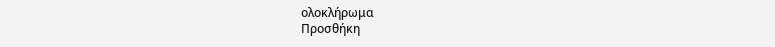ολοκλήρωμα
Προσθήκη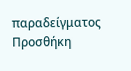παραδείγματος
Προσθήκη